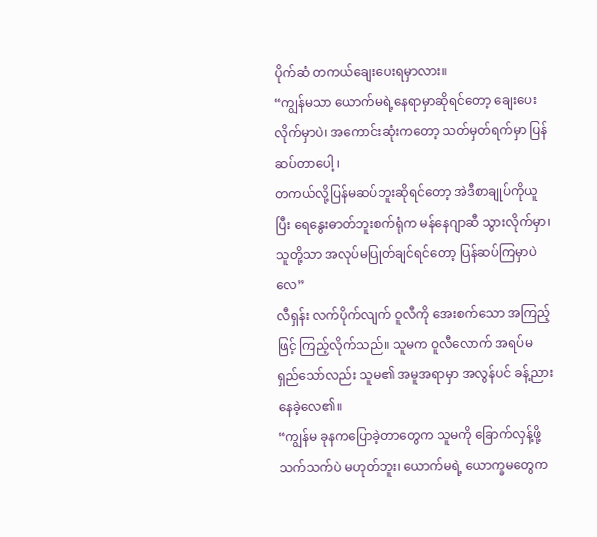ပိုက်ဆံ တကယ်ချေးပေးရမှာလား။
“ကျွန်မသာ ယောက်မရဲ့နေရာမှာဆိုရင်တော့ ချေးပေးလိုက်မှာပဲ၊ အကောင်းဆုံးကတော့ သတ်မှတ်ရက်မှာ ပြန်ဆပ်တာပေါ့ ၊
တကယ်လို့ပြန်မဆပ်ဘူးဆိုရင်တော့ အဲဒီစာချုပ်ကိုယူပြီး ရေနွေးဓာတ်ဘူးစက်ရုံက မန်နေဂျာဆီ သွားလိုက်မှာ၊ သူတို့သာ အလုပ်မပြုတ်ချင်ရင်တော့ ပြန်ဆပ်ကြမှာပဲလေ”
လီရှန်း လက်ပိုက်လျက် ဝူလီကို အေးစက်သော အကြည့်ဖြင့် ကြည့်လိုက်သည်။ သူမက ဝူလီလောက် အရပ်မရှည်သော်လည်း သူမ၏ အမူအရာမှာ အလွန်ပင် ခန့်ညားနေခဲ့လေ၏။
“ကျွန်မ ခုနကပြောခဲ့တာတွေက သူမကို ခြောက်လှန့်ဖို့ သက်သက်ပဲ မဟုတ်ဘူး၊ ယောက်မရဲ့ ယောက္ခမတွေက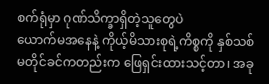စက်ရုံမှာ ဂုဏ်သိက္ခာရှိတဲ့သူတွေပဲ
ယောက်မအနေနဲ့ ကိုယ့်မိသားစုရဲ့ကိစ္စကို နှစ်သစ်မတိုင်ခင်ကတည်းက ဖြေရှင်းထားသင့်တာ၊ အခု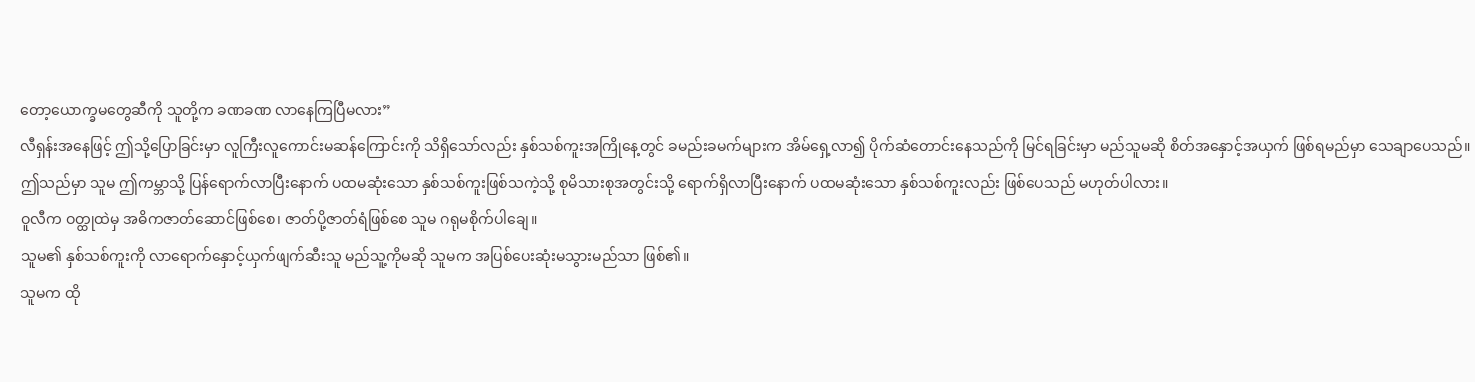တော့ယောက္ခမတွေဆီကို သူတို့က ခဏခဏ လာနေကြပြီမလား”
လီရှန်းအနေဖြင့် ဤသို့ပြောခြင်းမှာ လူကြီးလူကောင်းမဆန်ကြောင်းကို သိရှိသော်လည်း နှစ်သစ်ကူးအကြိုနေ့တွင် ခမည်းခမက်များက အိမ်ရှေ့လာ၍ ပိုက်ဆံတောင်းနေသည်ကို မြင်ရခြင်းမှာ မည်သူမဆို စိတ်အနှောင့်အယှက် ဖြစ်ရမည်မှာ သေချာပေသည်။
ဤသည်မှာ သူမ ဤကမ္ဘာသို့ ပြန်ရောက်လာပြီးနောက် ပထမဆုံးသော နှစ်သစ်ကူးဖြစ်သကဲ့သို့ စုမိသားစုအတွင်းသို့ ရောက်ရှိလာပြီးနောက် ပထမဆုံးသော နှစ်သစ်ကူးလည်း ဖြစ်ပေသည် မဟုတ်ပါလား။
ဝူလီက ဝတ္ထုထဲမှ အဓိကဇာတ်ဆောင်ဖြစ်စေ၊ ဇာတ်ပို့ဇာတ်ရံဖြစ်စေ သူမ ဂရုမစိုက်ပါချေ။
သူမ၏ နှစ်သစ်ကူးကို လာရောက်နှောင့်ယှက်ဖျက်ဆီးသူ မည်သူ့ကိုမဆို သူမက အပြစ်ပေးဆုံးမသွားမည်သာ ဖြစ်၏။
သူမက ထို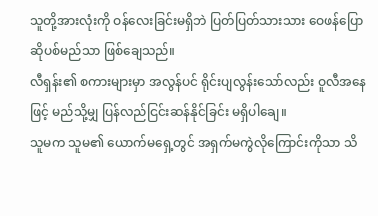သူတို့အားလုံးကို ဝန်လေးခြင်းမရှိဘဲ ပြတ်ပြတ်သားသား ဝေဖန်ပြောဆိုပစ်မည်သာ ဖြစ်ချေသည်။
လီရှန်း၏ စကားများမှာ အလွန်ပင် ရိုင်းပျလွန်းသော်လည်း ဝူလီအနေဖြင့် မည်သို့မျှ ပြန်လည်ငြင်းဆန်နိုင်ခြင်း မရှိပါချေ။
သူမက သူမ၏ ယောက်မရှေ့တွင် အရှက်မကွဲလိုကြောင်းကိုသာ သိ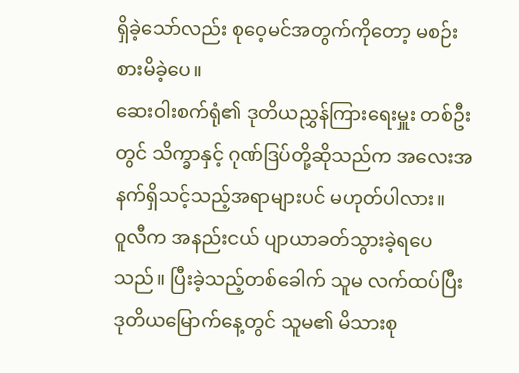ရှိခဲ့သော်လည်း စုဝေ့မင်အတွက်ကိုတော့ မစဉ်းစားမိခဲ့ပေ။
ဆေးဝါးစက်ရုံ၏ ဒုတိယညွှန်ကြားရေးမှူး တစ်ဦးတွင် သိက္ခာနှင့် ဂုဏ်ဒြပ်တို့ဆိုသည်က အလေးအနက်ရှိသင့်သည့်အရာများပင် မဟုတ်ပါလား။
ဝူလီက အနည်းငယ် ပျာယာခတ်သွားခဲ့ရပေသည်။ ပြီးခဲ့သည့်တစ်ခေါက် သူမ လက်ထပ်ပြီး ဒုတိယမြောက်နေ့တွင် သူမ၏ မိသားစု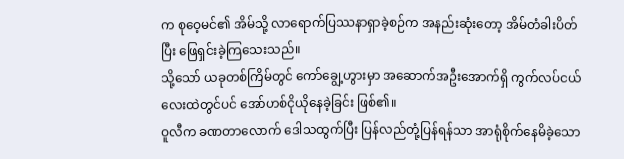က စုဝေ့မင်၏ အိမ်သို့ လာရောက်ပြဿနာရှာခဲ့စဉ်က အနည်းဆုံးတော့ အိမ်တံခါးပိတ်ပြီး ဖြေရှင်းခဲ့ကြသေးသည်။
သို့သော် ယခုတစ်ကြိမ်တွင် ကော်ချွေ့ဟွားမှာ အဆောက်အဦးအောက်ရှိ ကွက်လပ်ငယ်လေးထဲတွင်ပင် အော်ဟစ်ငိုယိုနေခဲ့ခြင်း ဖြစ်၏။
ဝူလီက ခဏတာလောက် ဒေါသထွက်ပြီး ပြန်လည်တုံ့ပြန်ရန်သာ အာရုံစိုက်နေမိခဲ့သော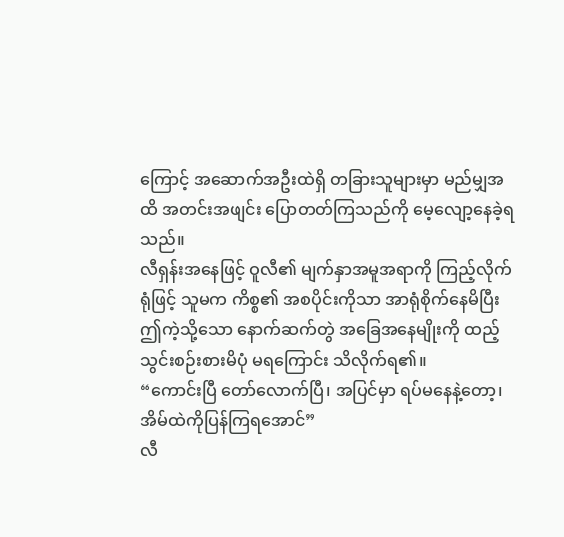ကြောင့် အဆောက်အဦးထဲရှိ တခြားသူများမှာ မည်မျှအထိ အတင်းအဖျင်း ပြောတတ်ကြသည်ကို မေ့လျော့နေခဲ့ရသည်။
လီရှန်းအနေဖြင့် ဝူလီ၏ မျက်နှာအမူအရာကို ကြည့်လိုက်ရုံဖြင့် သူမက ကိစ္စ၏ အစပိုင်းကိုသာ အာရုံစိုက်နေမိပြီး ဤကဲ့သို့သော နောက်ဆက်တွဲ အခြေအနေမျိုးကို ထည့်သွင်းစဉ်းစားမိပုံ မရကြောင်း သိလိုက်ရ၏။
“ကောင်းပြီ တော်လောက်ပြီ၊ အပြင်မှာ ရပ်မနေနဲ့တော့၊ အိမ်ထဲကိုပြန်ကြရအောင်”
လီ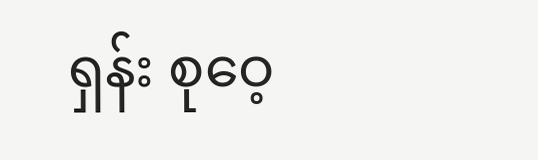ရှန်း စုဝေ့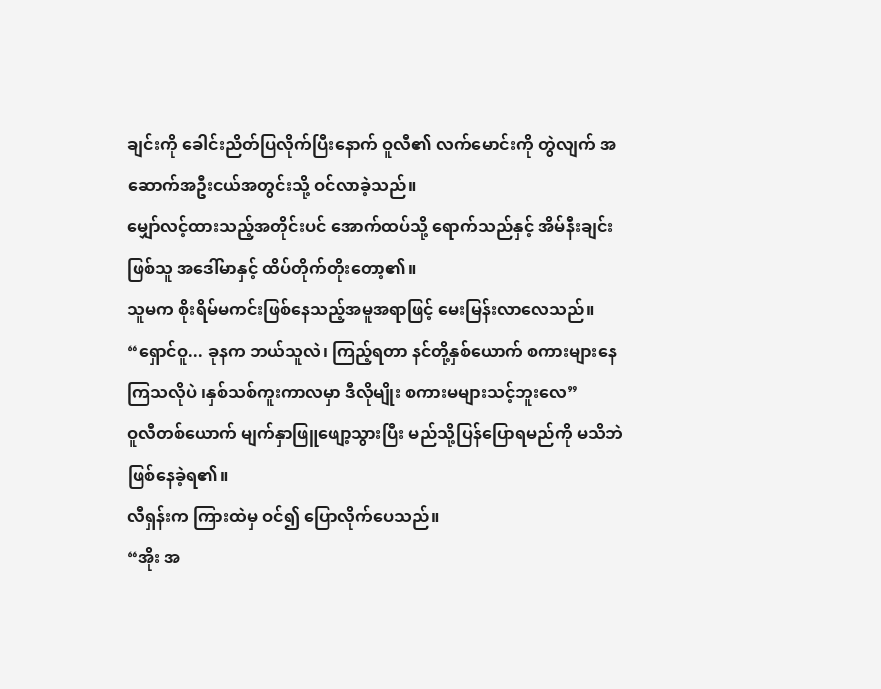ချင်းကို ခေါင်းညိတ်ပြလိုက်ပြီးနောက် ဝူလီ၏ လက်မောင်းကို တွဲလျက် အဆောက်အဦးငယ်အတွင်းသို့ ဝင်လာခဲ့သည်။
မျှော်လင့်ထားသည့်အတိုင်းပင် အောက်ထပ်သို့ ရောက်သည်နှင့် အိမ်နီးချင်းဖြစ်သူ အဒေါ်မာနှင့် ထိပ်တိုက်တိုးတော့၏။
သူမက စိုးရိမ်မကင်းဖြစ်နေသည့်အမူအရာဖြင့် မေးမြန်းလာလေသည်။
“ရှောင်ဝူ... ခုနက ဘယ်သူလဲ၊ ကြည့်ရတာ နင်တို့နှစ်ယောက် စကားများနေကြသလိုပဲ ၊နှစ်သစ်ကူးကာလမှာ ဒီလိုမျိုး စကားမများသင့်ဘူးလေ”
ဝူလီတစ်ယောက် မျက်နှာဖြူဖျော့သွားပြီး မည်သို့ပြန်ပြောရမည်ကို မသိဘဲ ဖြစ်နေခဲ့ရ၏။
လီရှန်းက ကြားထဲမှ ဝင်၍ ပြောလိုက်ပေသည်။
“အိုး အ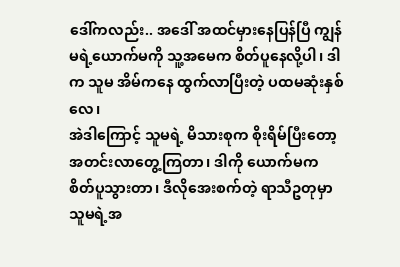ဒေါ်ကလည်း.. အဒေါ် အထင်မှားနေပြန်ပြီ ကျွန်မရဲ့ယောက်မကို သူ့အမေက စိတ်ပူနေလို့ပါ၊ ဒါက သူမ အိမ်ကနေ ထွက်လာပြီးတဲ့ ပထမဆုံးနှစ်လေ၊
အဲဒါကြောင့် သူမရဲ့ မိသားစုက စိုးရိမ်ပြီးတော့ အတင်းလာတွေ့ကြတာ၊ ဒါကို ယောက်မက စိတ်ပူသွားတာ၊ ဒီလိုအေးစက်တဲ့ ရာသီဥတုမှာ သူမရဲ့အ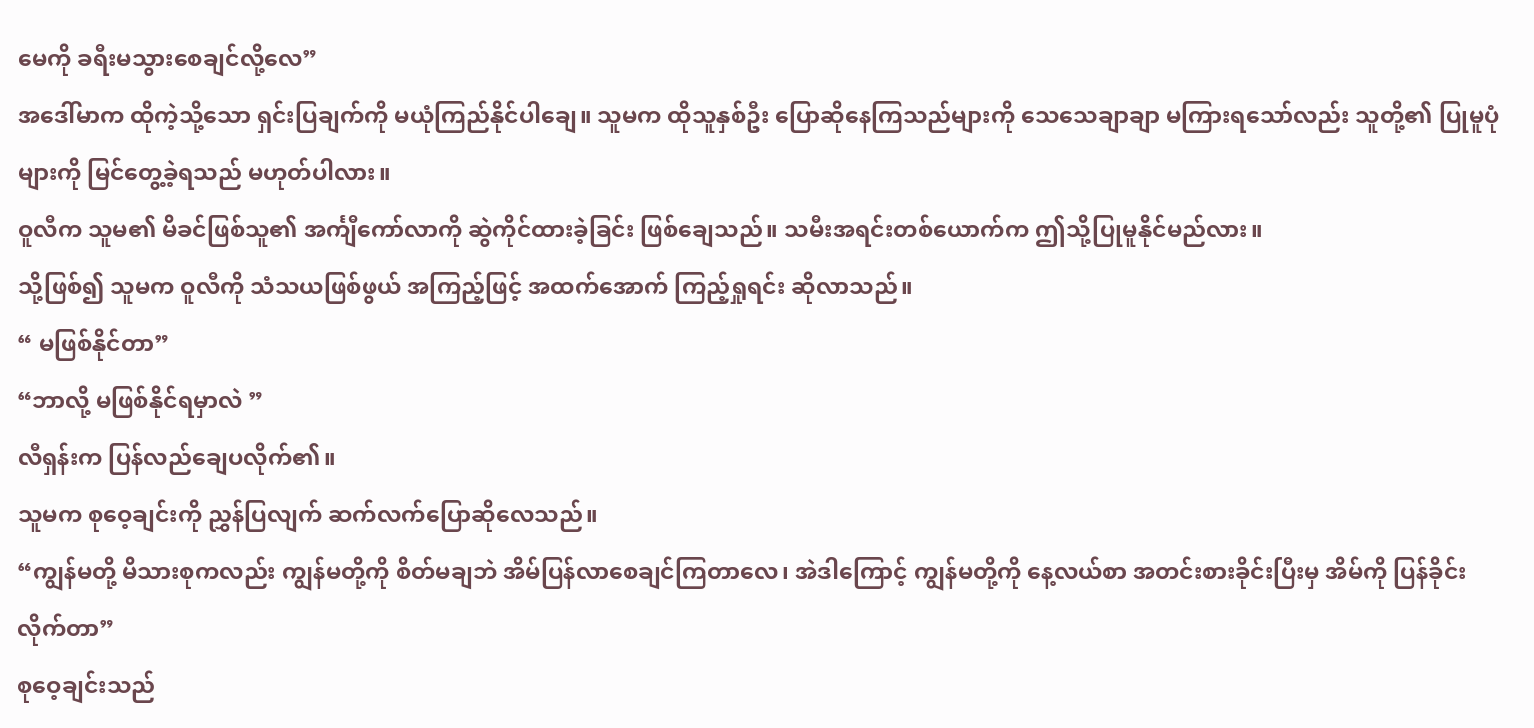မေကို ခရီးမသွားစေချင်လို့လေ”
အဒေါ်မာက ထိုကဲ့သို့သော ရှင်းပြချက်ကို မယုံကြည်နိုင်ပါချေ။ သူမက ထိုသူနှစ်ဦး ပြောဆိုနေကြသည်များကို သေသေချာချာ မကြားရသော်လည်း သူတို့၏ ပြုမူပုံများကို မြင်တွေ့ခဲ့ရသည် မဟုတ်ပါလား။
ဝူလီက သူမ၏ မိခင်ဖြစ်သူ၏ အင်္ကျီကော်လာကို ဆွဲကိုင်ထားခဲ့ခြင်း ဖြစ်ချေသည်။ သမီးအရင်းတစ်ယောက်က ဤသို့ပြုမူနိုင်မည်လား။
သို့ဖြစ်၍ သူမက ဝူလီကို သံသယဖြစ်ဖွယ် အကြည့်ဖြင့် အထက်အောက် ကြည့်ရှုရင်း ဆိုလာသည်။
“ မဖြစ်နိုင်တာ”
“ဘာလို့ မဖြစ်နိုင်ရမှာလဲ ”
လီရှန်းက ပြန်လည်ချေပလိုက်၏။
သူမက စုဝေ့ချင်းကို ညွှန်ပြလျက် ဆက်လက်ပြောဆိုလေသည်။
“ကျွန်မတို့ မိသားစုကလည်း ကျွန်မတို့ကို စိတ်မချဘဲ အိမ်ပြန်လာစေချင်ကြတာလေ၊ အဲဒါကြောင့် ကျွန်မတို့ကို နေ့လယ်စာ အတင်းစားခိုင်းပြီးမှ အိမ်ကို ပြန်ခိုင်းလိုက်တာ”
စုဝေ့ချင်းသည်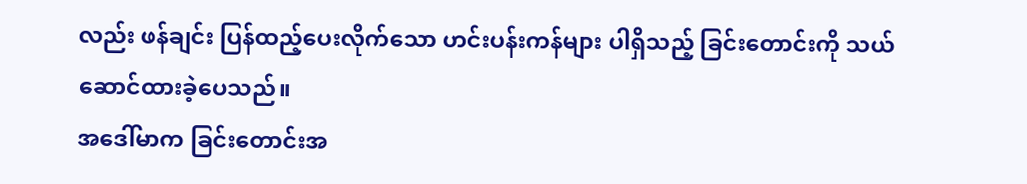လည်း ဖန်ချင်း ပြန်ထည့်ပေးလိုက်သော ဟင်းပန်းကန်များ ပါရှိသည့် ခြင်းတောင်းကို သယ်ဆောင်ထားခဲ့ပေသည်။
အဒေါ်မာက ခြင်းတောင်းအ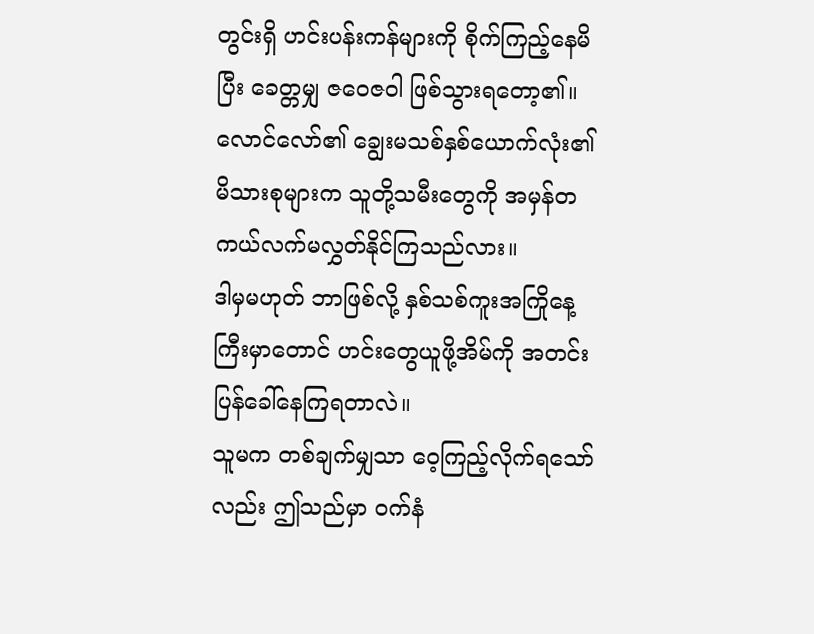တွင်းရှိ ဟင်းပန်းကန်များကို စိုက်ကြည့်နေမိပြီး ခေတ္တမျှ ဇဝေဇဝါ ဖြစ်သွားရတော့၏။
လောင်လော်၏ ချွေးမသစ်နှစ်ယောက်လုံး၏ မိသားစုများက သူတို့သမီးတွေကို အမှန်တကယ်လက်မလွှတ်နိုင်ကြသည်လား။
ဒါမှမဟုတ် ဘာဖြစ်လို့ နှစ်သစ်ကူးအကြိုနေ့ကြီးမှာတောင် ဟင်းတွေယူဖို့အိမ်ကို အတင်းပြန်ခေါ်နေကြရတာလဲ။
သူမက တစ်ချက်မျှသာ ဝေ့ကြည့်လိုက်ရသော်လည်း ဤသည်မှာ ဝက်နံ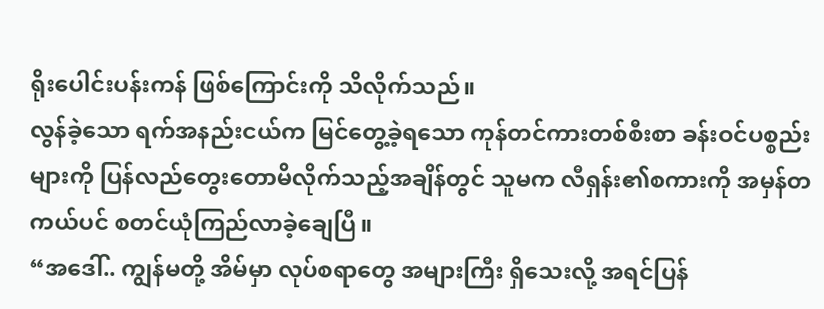ရိုးပေါင်းပန်းကန် ဖြစ်ကြောင်းကို သိလိုက်သည်။
လွန်ခဲ့သော ရက်အနည်းငယ်က မြင်တွေ့ခဲ့ရသော ကုန်တင်ကားတစ်စီးစာ ခန်းဝင်ပစ္စည်းများကို ပြန်လည်တွေးတောမိလိုက်သည့်အချိန်တွင် သူမက လီရှန်း၏စကားကို အမှန်တကယ်ပင် စတင်ယုံကြည်လာခဲ့ချေပြီ။
“အဒေါ်.. ကျွန်မတို့ အိမ်မှာ လုပ်စရာတွေ အများကြီး ရှိသေးလို့ အရင်ပြန်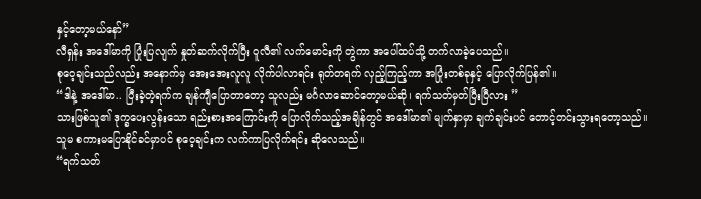နှင့်တော့မယ်နော်”
လီရှန်း အဒေါ်မာကို ပြုံးပြလျက် နှုတ်ဆက်လိုက်ပြီး ဝူလီ၏ လက်မောင်းကို တွဲကာ အပေါ်ထပ်သို့ တက်လာခဲ့ပေသည်။
စုဝေ့ချင်းသည်လည်း အနောက်မှ အေးအေးလူလူ လိုက်ပါလာရင်း ရုတ်တရက် လှည့်ကြည့်ကာ အပြုံးတစ်ခုနှင့် ပြောလိုက်ပြန်၏။
“ဒါနဲ့ အဒေါ်မာ.. ပြီးခဲ့တဲ့ရက်က ချန်ကျီပြောတာတော့ သူလည်း မင်္ဂလာဆောင်တော့မယ်ဆို၊ ရက်သတ်မှတ်ပြီးပြီလား ”
သားဖြစ်သူ၏ ဒုက္ခပေးလွန်းသော ရည်းစားအကြောင်းကို ပြောလိုက်သည့်အချိန်တွင် အဒေါ်မာ၏ မျက်နှာမှာ ချက်ချင်းပင် တောင့်တင်းသွားရတော့သည်။
သူမ စကားမပြောနိုင်ခင်မှာပင် စုဝေ့ချင်းက လက်ကာပြလိုက်ရင်း ဆိုလေသည်။
“ရက်သတ်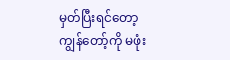မှတ်ပြီးရင်တော့ ကျွန်တော့်ကို မဖုံး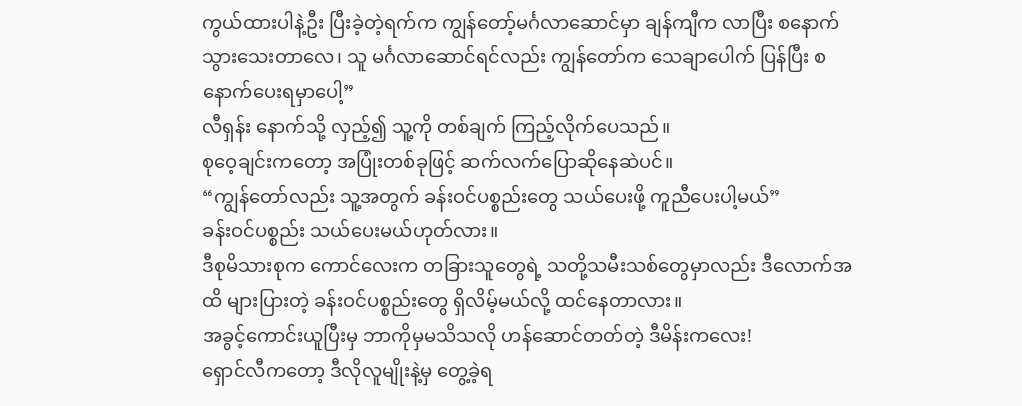ကွယ်ထားပါနဲ့ဦး ပြီးခဲ့တဲ့ရက်က ကျွန်တော့်မင်္ဂလာဆောင်မှာ ချန်ကျီက လာပြီး စနောက်သွားသေးတာလေ၊ သူ မင်္ဂလာဆောင်ရင်လည်း ကျွန်တော်က သေချာပေါက် ပြန်ပြီး စနောက်ပေးရမှာပေါ့”
လီရှန်း နောက်သို့ လှည့်၍ သူ့ကို တစ်ချက် ကြည့်လိုက်ပေသည်။
စုဝေ့ချင်းကတော့ အပြုံးတစ်ခုဖြင့် ဆက်လက်ပြောဆိုနေဆဲပင်။
“ကျွန်တော်လည်း သူ့အတွက် ခန်းဝင်ပစ္စည်းတွေ သယ်ပေးဖို့ ကူညီပေးပါ့မယ်”
ခန်းဝင်ပစ္စည်း သယ်ပေးမယ်ဟုတ်လား။
ဒီစုမိသားစုက ကောင်လေးက တခြားသူတွေရဲ့ သတို့သမီးသစ်တွေမှာလည်း ဒီလောက်အထိ များပြားတဲ့ ခန်းဝင်ပစ္စည်းတွေ ရှိလိမ့်မယ်လို့ ထင်နေတာလား။
အခွင့်ကောင်းယူပြီးမှ ဘာကိုမှမသိသလို ဟန်ဆောင်တတ်တဲ့ ဒီမိန်းကလေး!
ရှောင်လီကတော့ ဒီလိုလူမျိုးနဲ့မှ တွေ့ခဲ့ရ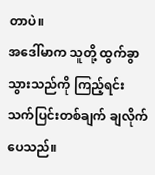တာပဲ။
အဒေါ်မာက သူတို့ ထွက်ခွာသွားသည်ကို ကြည့်ရင်း သက်ပြင်းတစ်ချက် ချလိုက်ပေသည်။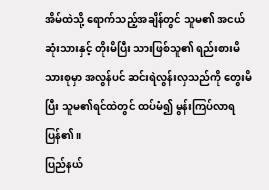အိမ်ထဲသို့ ရောက်သည့်အချိန်တွင် သူမ၏ အငယ်ဆုံးသားနှင့် တိုးမိပြီး သားဖြစ်သူ၏ ရည်းစားမိသားစုမှာ အလွန်ပင် ဆင်းရဲလွန်းလှသည်ကို တွေးမိပြီး သူမ၏ရင်ထဲတွင် ထပ်မံ၍ မွန်းကြပ်လာရပြန်၏။
ပြည်နယ်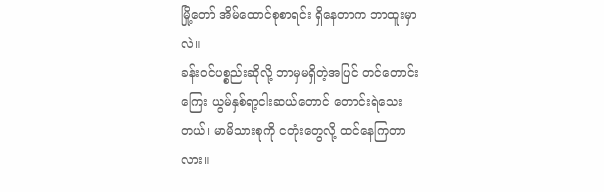မြို့တော် အိမ်ထောင်စုစာရင်း ရှိနေတာက ဘာထူးမှာလဲ။
ခန်းဝင်ပစ္စည်းဆိုလို့ ဘာမှမရှိတဲ့အပြင် တင်တောင်းကြေး ယွမ်နှစ်ရာ့ငါးဆယ်တောင် တောင်းရဲသေးတယ်၊ မာမိသားစုကို ငတုံးတွေလို့ ထင်နေကြတာလား။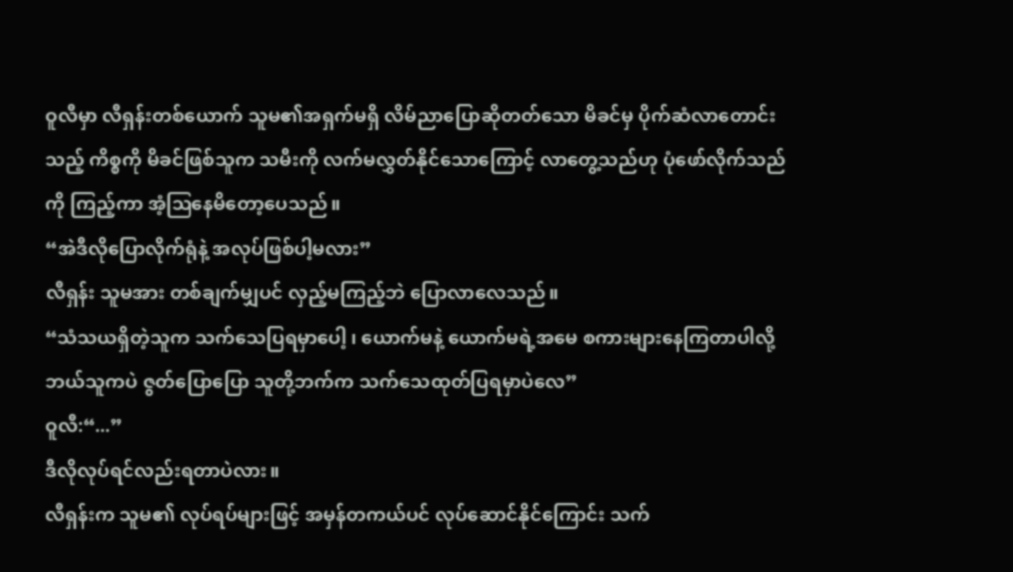ဝူလီမှာ လီရှန်းတစ်ယောက် သူမ၏အရှက်မရှိ လိမ်ညာပြောဆိုတတ်သော မိခင်မှ ပိုက်ဆံလာတောင်းသည့် ကိစ္စကို မိခင်ဖြစ်သူက သမီးကို လက်မလွှတ်နိုင်သောကြောင့် လာတွေ့သည်ဟု ပုံဖော်လိုက်သည်ကို ကြည့်ကာ အံ့ဩနေမိတော့ပေသည်။
“အဲဒီလိုပြောလိုက်ရုံနဲ့ အလုပ်ဖြစ်ပါ့မလား”
လီရှန်း သူမအား တစ်ချက်မျှပင် လှည့်မကြည့်ဘဲ ပြောလာလေသည်။
“သံသယရှိတဲ့သူက သက်သေပြရမှာပေါ့ ၊ ယောက်မနဲ့ ယောက်မရဲ့အမေ စကားများနေကြတာပါလို့ ဘယ်သူကပဲ ဇွတ်ပြောပြော သူတို့ဘက်က သက်သေထုတ်ပြရမှာပဲလေ”
ဝူလီ:“...”
ဒီလိုလုပ်ရင်လည်းရတာပဲလား။
လီရှန်းက သူမ၏ လုပ်ရပ်များဖြင့် အမှန်တကယ်ပင် လုပ်ဆောင်နိုင်ကြောင်း သက်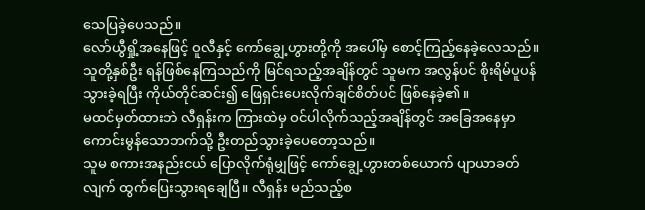သေပြခဲ့ပေသည်။
လော်ယွီရှို့အနေဖြင့် ဝူလီနှင့် ကော်ချွေ့ဟွားတို့ကို အပေါ်မှ စောင့်ကြည့်နေခဲ့လေသည်။
သူတို့နှစ်ဦး ရန်ဖြစ်နေကြသည်ကို မြင်ရသည့်အချိန်တွင် သူမက အလွန်ပင် စိုးရိမ်ပူပန်သွားခဲ့ရပြီး ကိုယ်တိုင်ဆင်း၍ ဖြေရှင်းပေးလိုက်ချင်စိတ်ပင် ဖြစ်နေခဲ့၏။
မထင်မှတ်ထားဘဲ လီရှန်းက ကြားထဲမှ ဝင်ပါလိုက်သည့်အချိန်တွင် အခြေအနေမှာ ကောင်းမွန်သောဘက်သို့ ဦးတည်သွားခဲ့ပေတော့သည်။
သူမ စကားအနည်းငယ် ပြောလိုက်ရုံမျှဖြင့် ကော်ချွေ့ဟွားတစ်ယောက် ပျာယာခတ်လျက် ထွက်ပြေးသွားရချေပြီ။ လီရှန်း မည်သည့်စ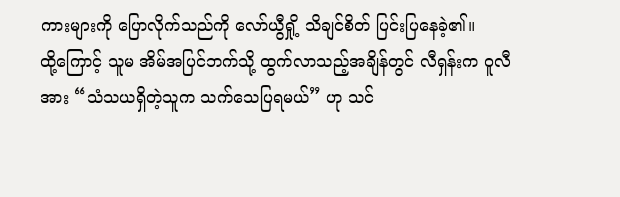ကားများကို ပြောလိုက်သည်ကို လော်ယွီရှို့ သိချင်စိတ် ပြင်းပြနေခဲ့၏။
ထို့ကြောင့် သူမ အိမ်အပြင်ဘက်သို့ ထွက်လာသည့်အချိန်တွင် လီရှန်းက ဝူလီအား “သံသယရှိတဲ့သူက သက်သေပြရမယ်” ဟု သင်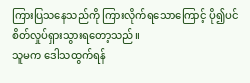ကြားပြသနေသည်ကို ကြားလိုက်ရသောကြောင့် ပို၍ပင် စိတ်လှုပ်ရှားသွားရတော့သည်။
သူမက ဒေါသထွက်ရန်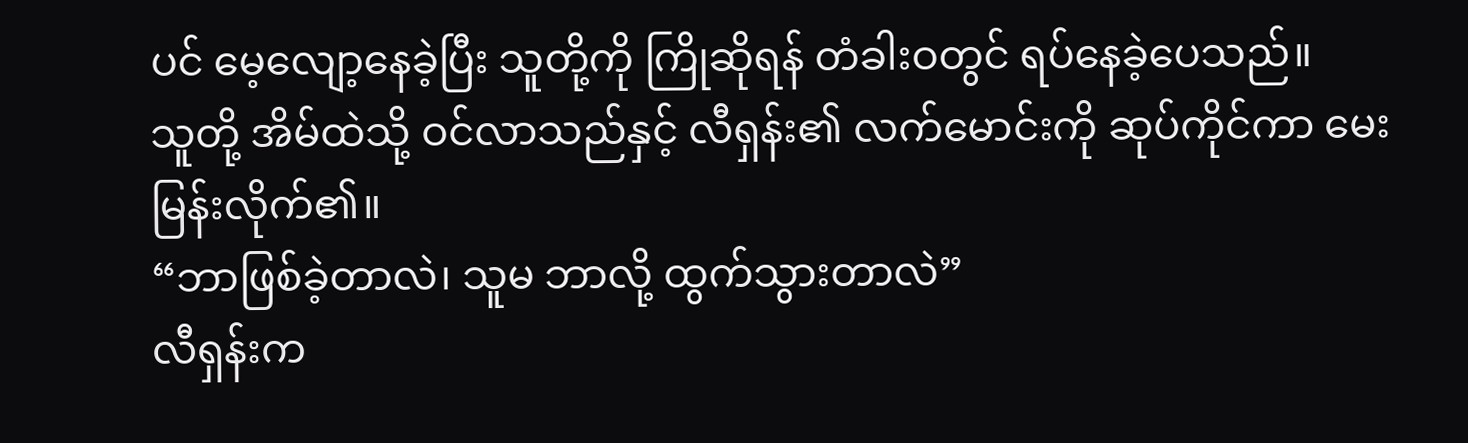ပင် မေ့လျော့နေခဲ့ပြီး သူတို့ကို ကြိုဆိုရန် တံခါးဝတွင် ရပ်နေခဲ့ပေသည်။
သူတို့ အိမ်ထဲသို့ ဝင်လာသည်နှင့် လီရှန်း၏ လက်မောင်းကို ဆုပ်ကိုင်ကာ မေးမြန်းလိုက်၏။
“ဘာဖြစ်ခဲ့တာလဲ၊ သူမ ဘာလို့ ထွက်သွားတာလဲ”
လီရှန်းက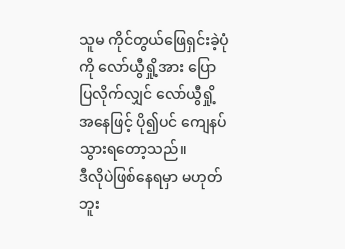သူမ ကိုင်တွယ်ဖြေရှင်းခဲ့ပုံကို လော်ယွီရှို့အား ပြောပြလိုက်လျှင် လော်ယွီရှို့အနေဖြင့် ပို၍ပင် ကျေနပ်သွားရတော့သည်။
ဒီလိုပဲဖြစ်နေရမှာ မဟုတ်ဘူး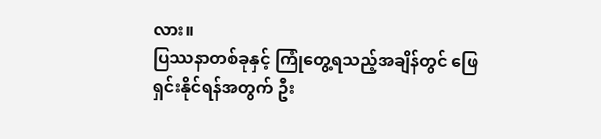လား။
ပြဿနာတစ်ခုနှင့် ကြုံတွေ့ရသည့်အချိန်တွင် ဖြေရှင်းနိုင်ရန်အတွက် ဦး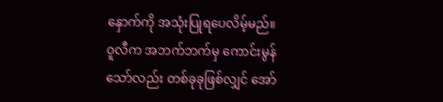နှောက်ကို အသုံးပြုရပေလိမ့်မည်။
ဝူလီက အဘက်ဘက်မှ ကောင်းမွန်သော်လည်း တစ်ခုခုဖြစ်လျှင် အော်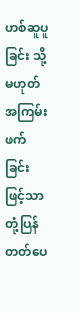ဟစ်ဆူပူခြင်း သို့မဟုတ် အကြမ်းဖက်ခြင်းဖြင့်သာ တုံ့ပြန်တတ်ပေ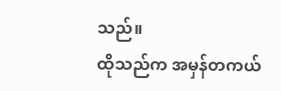သည်။
ထိုသည်က အမှန်တကယ်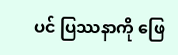ပင် ပြဿနာကို ဖြေ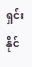ရှင်းနိုင်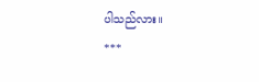ပါသည်လား။
***